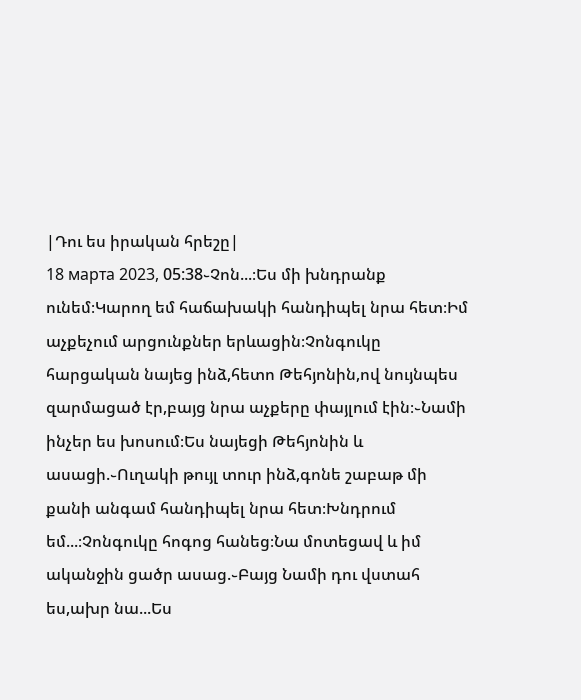|Դու ես իրական հրեշը|
18 марта 2023, 05:38֊Չոն...։Ես մի խնդրանք ունեմ։Կարող եմ հաճախակի հանդիպել նրա հետ։Իմ աչքեչում արցունքներ երևացին։Չոնգուկը հարցական նայեց ինձ,հետո Թեհյոնին,ով նույնպես զարմացած էր,բայց նրա աչքերը փայլում էին։֊Նամի ինչեր ես խոսում։Ես նայեցի Թեհյոնին և ասացի.֊Ուղակի թույլ տուր ինձ,գոնե շաբաթ մի քանի անգամ հանդիպել նրա հետ։Խնդրում եմ...։Չոնգուկը հոգոց հանեց։Նա մոտեցավ և իմ ականջին ցածր ասաց.֊Բայց Նամի դու վստահ ես,ախր նա...Ես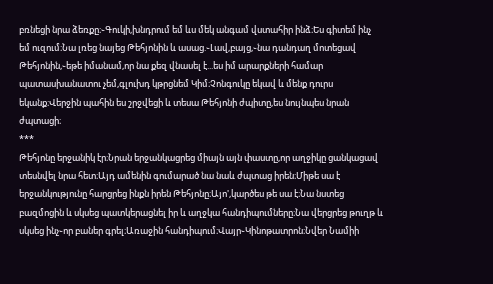բռնեցի նրա ձեռքը։֊Գուկի,խնդրում եմ ևս մեկ անգամ վստահիր ինձ։Ես գիտեմ ինչ եմ ուզում։Նա լռեց նայեց Թեհյոնին և ասաց.֊Լավ,բայց,֊նա դանդաղ մոտեցավ Թեհյոնին,֊եթե իմանամ,որ նա քեզ վնասել է...ես իմ արարքների համար պատասխանատու չեմ,գլուխդ կթրցնեմ Կիմ։Չոնգուկը եկավ և մենք դուրս եկանք։Վերջին պահին ես շրջվեցի և տեսա Թեհյոնի ժպիտը,ես նույնպես նրան ժպտացի։
***
Թեհյոնը երջանիկ էր։Նրան երջանկացրեց միայն այն փաստը,որ աղջիկը ցանկացավ տեսնվել նրա հետ։Այդ ամենին գումարած նա նաև ժպտաց իրեն։Միթե սա է երջանկությունը հարցրեց ինքն իրեն Թեհյոնը։Այո',կարծես թե սա է։Նա նստեց բազմոցին և սկսեց պատկերացնել իր և աղջկա հանդիպումները։Նա վերցրեց թուղթ և սկսեց ինչ֊որ բաներ գրել։Առաջին հանդիպում։Վայր֊Կինոթատրոն։Նվեր Նամիի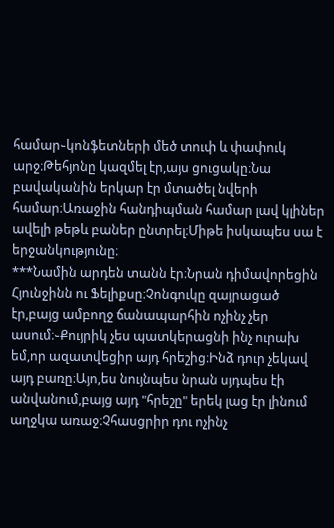համար֊կոնֆետների մեծ տուփ և փափուկ արջ։Թեհյոնը կազմել էր,այս ցուցակը։Նա բավականին երկար էր մտածել նվերի համար։Առաջին հանդիպման համար լավ կլիներ ավելի թեթև բաներ ընտրել։Միթե իսկապես սա է երջանկությունը։
***Նամին արդեն տանն էր։Նրան դիմավորեցին Հյունջինն ու Ֆելիքսը։Չոնգուկը զայրացած էր,բայց ամբողջ ճանապարհին ոչինչ չեր ասում։֊Քույրիկ չես պատկերացնի ինչ ուրախ եմ,որ ազատվեցիր այդ հրեշից։Ինձ դուր չեկավ այդ բառը։Այո,ես նույնպես նրան սյդպես էի անվանում,բայց այդ "հրեշը" երեկ լաց էր լինում աղջկա առաջ։Չհասցրիր դու ոչինչ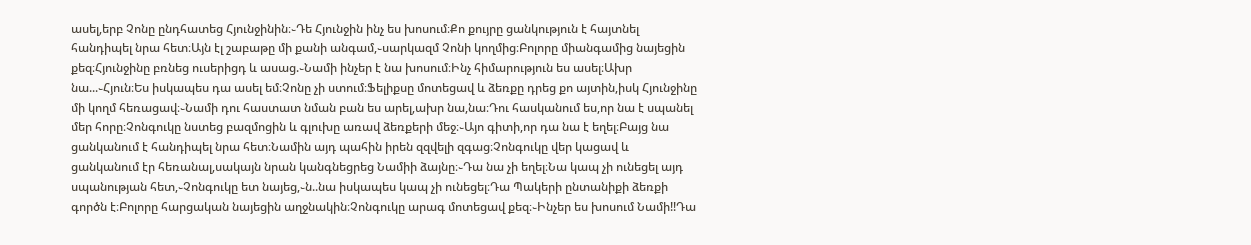ասել,երբ Չոնը ընդհատեց Հյունջինին։֊Դե Հյունջին ինչ ես խոսում։Քո քույրը ցանկություն է հայտնել հանդիպել նրա հետ։Այն էլ շաբաթը մի քանի անգամ,֊սարկազմ Չոնի կողմից։Բոլորը միանգամից նայեցին քեզ։Հյունջինը բռնեց ուսերիցդ և ասաց.֊Նամի ինչեր է նա խոսում։Ինչ հիմարություն ես ասել։Ախր նա...֊Հյուն։Ես իսկապես դա ասել եմ։Չոնը չի ստում։Ֆելիքսը մոտեցավ և ձեռքը դրեց քո այտին,իսկ Հյունջինը մի կողմ հեռացավ։֊Նամի դու հաստատ նման բան ես արել,ախր նա,նա։Դու հասկանում ես,որ նա է սպանել մեր հորը։Չոնգուկը նստեց բազմոցին և գլուխը առավ ձեռքերի մեջ։֊Այո գիտի,որ դա նա է եղել։Բայց նա ցանկանում է հանդիպել նրա հետ։Նամին այդ պահին իրեն զզվելի զգաց։Չոնգուկը վեր կացավ և ցանկանում էր հեռանալ,սակայն նրան կանգնեցրեց Նամիի ձայնը։֊Դա նա չի եղել։Նա կապ չի ունեցել այդ սպանության հետ,֊Չոնգուկը ետ նայեց,֊ն..նա իսկապես կապ չի ունեցել։Դա Պակերի ընտանիքի ձեռքի գործն է։Բոլորը հարցական նայեցին աղջնակին։Չոնգուկը արագ մոտեցավ քեզ։֊Ինչեր ես խոսում Նամի!!Դա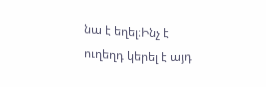նա է եղել։Ինչ է ուղեղդ կերել է այդ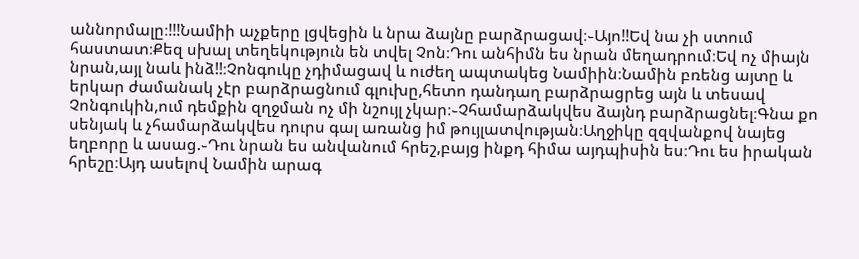աննորմալը։!!!Նամիի աչքերը լցվեցին և նրա ձայնը բարձրացավ։֊Այո!!Եվ նա չի ստում հաստատ։Քեզ սխալ տեղեկություն են տվել Չոն։Դու անհիմն ես նրան մեղադրում։Եվ ոչ միայն նրան,այլ նաև ինձ!!։Չոնգուկը չդիմացավ և ուժեղ ապտակեց Նամիին։Նամին բռենց այտը և երկար ժամանակ չէր բարձրացնում գլուխը,հետո դանդաղ բարձրացրեց այն և տեսավ Չոնգուկին,ում դեմքին զղջման ոչ մի նշույլ չկար։֊Չհամարձակվես ձայնդ բարձրացնել։Գնա քո սենյակ և չհամարձակվես դուրս գալ առանց իմ թույլատվության։Աղջիկը զզվանքով նայեց եղբորը և ասաց.֊Դու նրան ես անվանում հրեշ,բայց ինքդ հիմա այդպիսին ես։Դու ես իրական հրեշը։Այդ ասելով Նամին արագ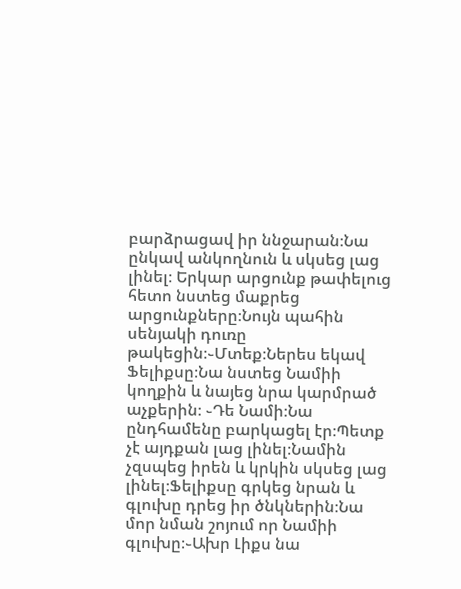բարձրացավ իր ննջարան։Նա ընկավ անկողնուն և սկսեց լաց լինել։ Երկար արցունք թափելուց հետո նստեց մաքրեց արցունքները։Նույն պահին սենյակի դուռը թակեցին։֊Մտեք։Ներես եկավ Ֆելիքսը։Նա նստեց Նամիի կողքին և նայեց նրա կարմրած աչքերին։ ֊Դե Նամի։Նա ընդհամենը բարկացել էր։Պետք չէ այդքան լաց լինել։Նամին չզսպեց իրեն և կրկին սկսեց լաց լինել։Ֆելիքսը գրկեց նրան և գլուխը դրեց իր ծնկներին։Նա մոր նման շոյում որ Նամիի գլուխը։֊Ախր Լիքս նա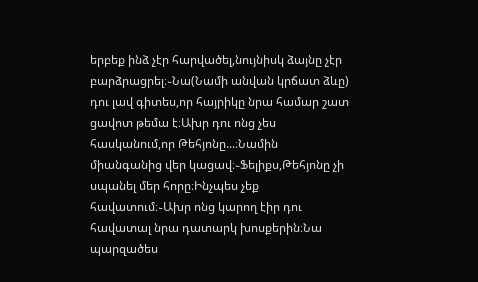երբեք ինձ չէր հարվածել,նույնիսկ ձայնը չէր բարձրացրել։֊Նա(Նամի անվան կրճատ ձևը) դու լավ գիտես,որ հայրիկը նրա համար շատ ցավոտ թեմա է։Ախր դու ոնց չես հասկանում,որ Թեհյոնը...։Նամին միանգանից վեր կացավ։֊Ֆելիքս,Թեհյոնը չի սպանել մեր հորը։Ինչպես չեք հավատում։֊Ախր ոնց կարող էիր դու հավատալ նրա դատարկ խոսքերին։Նա պարզածես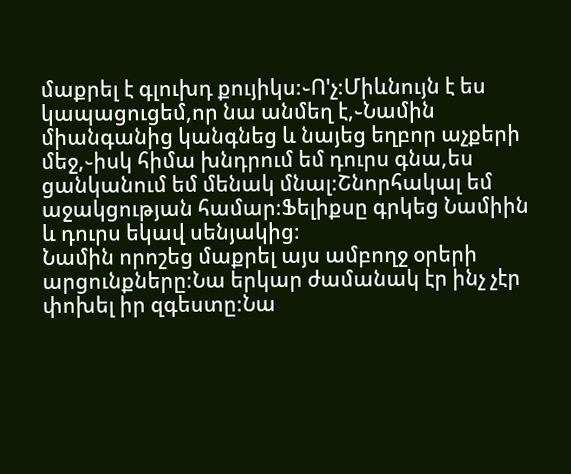մաքրել է գլուխդ քույիկս։֊Ո'չ։Միևնույն է ես կապացուցեմ,որ նա անմեղ է,֊Նամին միանգանից կանգնեց և նայեց եղբոր աչքերի մեջ,֊իսկ հիմա խնդրում եմ դուրս գնա,ես ցանկանում եմ մենակ մնալ։Շնորհակալ եմ աջակցության համար։Ֆելիքսը գրկեց Նամիին և դուրս եկավ սենյակից։
Նամին որոշեց մաքրել այս ամբողջ օրերի արցունքները։Նա երկար ժամանակ էր ինչ չէր փոխել իր զգեստը։Նա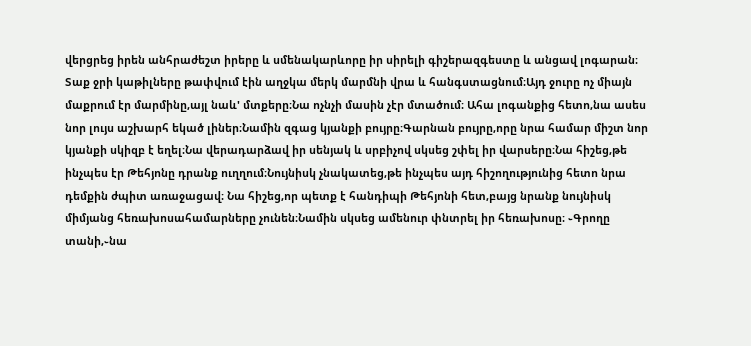վերցրեց իրեն անհրաժեշտ իրերը և սմենակարևորը իր սիրելի գիշերազգեստը և անցավ լոգարան։ Տաք ջրի կաթիլները թափվում էին աղջկա մերկ մարմնի վրա և հանգստացնում։Այդ ջուրը ոչ միայն մաքրում էր մարմինը,այլ նաև' մտքերը։Նա ոչնչի մասին չէր մտածում։ Ահա լոգանքից հետո,նա ասես նոր լույս աշխարհ եկած լիներ։Նամին զգաց կյանքի բույրը։Գարնան բույրը,որը նրա համար միշտ նոր կյանքի սկիզբ է եղել։Նա վերադարձավ իր սենյակ և սրբիչով սկսեց շփել իր վարսերը։Նա հիշեց,թե ինչպես էր Թեհյոնը դրանք ուղղում։Նույնիսկ չնակատեց,թե ինչպես այդ հիշողությունից հետո նրա դեմքին ժպիտ առաջացավ։ Նա հիշեց,որ պետք է հանդիպի Թեհյոնի հետ,բայց նրանք նույնիսկ միմյանց հեռախոսահամարները չունեն։Նամին սկսեց ամենուր փնտրել իր հեռախոսը։ ֊Գրողը տանի,֊նա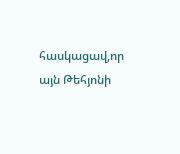հասկացավ,որ այն Թեհյոնի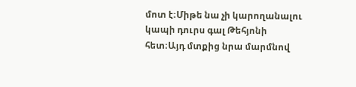մոտ է։Միթե նա չի կարողանալու կապի դուրս գալ Թեհյոնի հետ։Այդ մտքից նրա մարմնով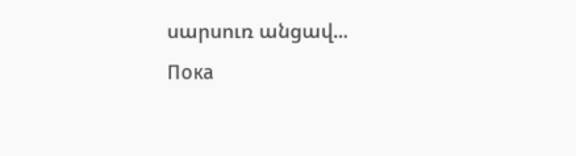սարսուռ անցավ...
Пока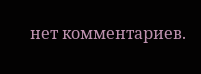нет комментариев.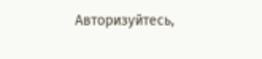Авторизуйтесь,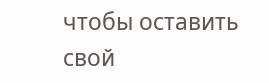чтобы оставить свой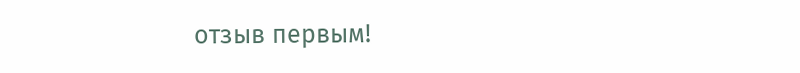отзыв первым!